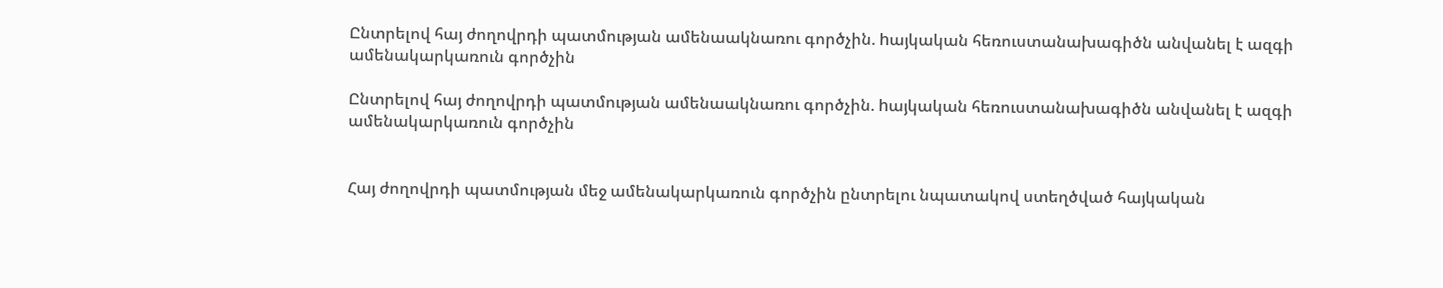Ընտրելով հայ ժողովրդի պատմության ամենաակնառու գործչին. hայկական հեռուստանախագիծն անվանել է ազգի ամենակարկառուն գործչին

Ընտրելով հայ ժողովրդի պատմության ամենաակնառու գործչին. hայկական հեռուստանախագիծն անվանել է ազգի ամենակարկառուն գործչին


Հայ ժողովրդի պատմության մեջ ամենակարկառուն գործչին ընտրելու նպատակով ստեղծված հայկական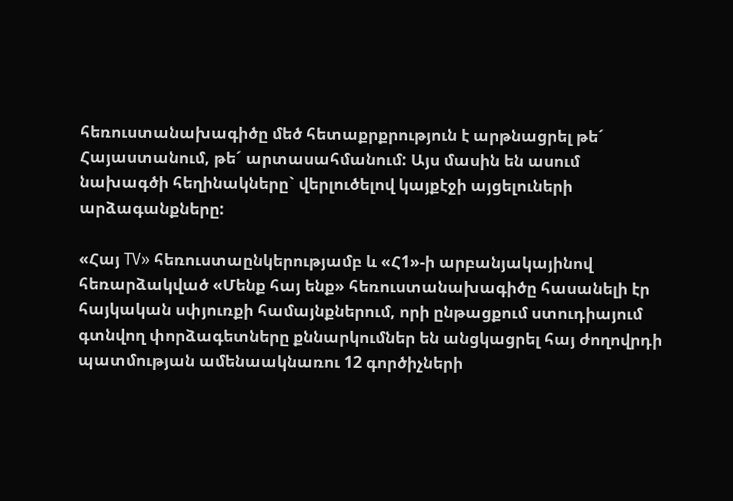հեռուստանախագիծը մեծ հետաքրքրություն է արթնացրել թե´ Հայաստանում, թե´ արտասահմանում: Այս մասին են ասում նախագծի հեղինակները` վերլուծելով կայքէջի այցելուների արձագանքները:

«Հայ TV» հեռուստաընկերությամբ և «Հ1»-ի արբանյակայինով հեռարձակված «Մենք հայ ենք» հեռուստանախագիծը հասանելի էր հայկական սփյուռքի համայնքներում, որի ընթացքում ստուդիայում գտնվող փորձագետները քննարկումներ են անցկացրել հայ ժողովրդի պատմության ամենաակնառու 12 գործիչների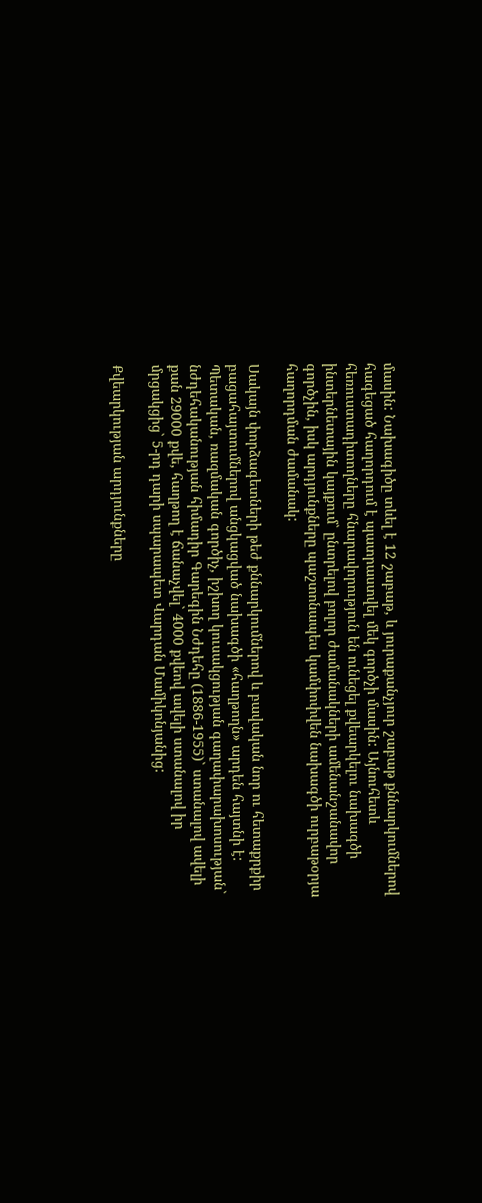մասին: Նախագիծը տևել է 12 շաբաթ, և յուրաքանչյուր շաբաթ քննարկումներով հագեցած հաղորդում է պատրաստվել մեկ գործչի մասին: Այնուհետև հեռուստադիտողները հնարավորություն են ունեցել քվեարկելու նախագծի ինտերնետային կայքում` ընտրելով բոլոր ժամանակների ամենանշանավոր գործչին, իսկ արդյունքները պաշտոնապես կամփոփվեն նախագծի ուրբաթօրյա հաղորդման ժամանակ:

Սակայն փորձագետների թեժ քննարկումներով և բավական նոր ու հետաքրքիր բացահայտումներով անցկացված նախագծի «հաղթողն» արդեն հայտնի է: Պետական, ռազմական գործիչ, իշխող կուսակցության գաղափարախոսության` նժդեհականության հիմադիր Գարեգին Նժդեհը (1886-1955)` ստանալով ավելի քան 29000 քվե, հաղթող է ճանաչվել` 4000 քվեով ավելի ստանալով իր մրցակցից` 5-րդ դարի սպարապետ Վարդան Մամիկոնյանից:

Քվեարկության արդյունքները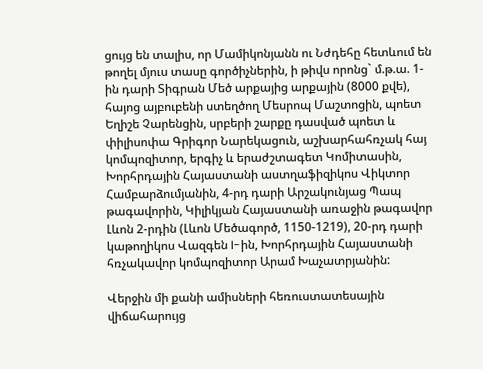ցույց են տալիս, որ Մամիկոնյանն ու Նժդեհը հետևում են թողել մյուս տասը գործիչներին, ի թիվս որոնց` մ.թ.ա. 1-ին դարի Տիգրան Մեծ արքայից արքային (8000 քվե), հայոց այբուբենի ստեղծող Մեսրոպ Մաշտոցին, պոետ Եղիշե Չարենցին, սրբերի շարքը դասված պոետ և փիլիսոփա Գրիգոր Նարեկացուն, աշխարհահռչակ հայ կոմպոզիտոր, երգիչ և երաժշտագետ Կոմիտասին, Խորհրդային Հայաստանի աստղաֆիզիկոս Վիկտոր Համբարձումյանին, 4-րդ դարի Արշակունյաց Պապ թագավորին, Կիլիկյան Հայաստանի առաջին թագավոր Լևոն 2-րդին (Լևոն Մեծագործ, 1150-1219), 20-րդ դարի կաթողիկոս Վազգեն I-ին, Խորհրդային Հայաստանի հռչակավոր կոմպոզիտոր Արամ Խաչատրյանին:

Վերջին մի քանի ամիսների հեռուստատեսային վիճահարույց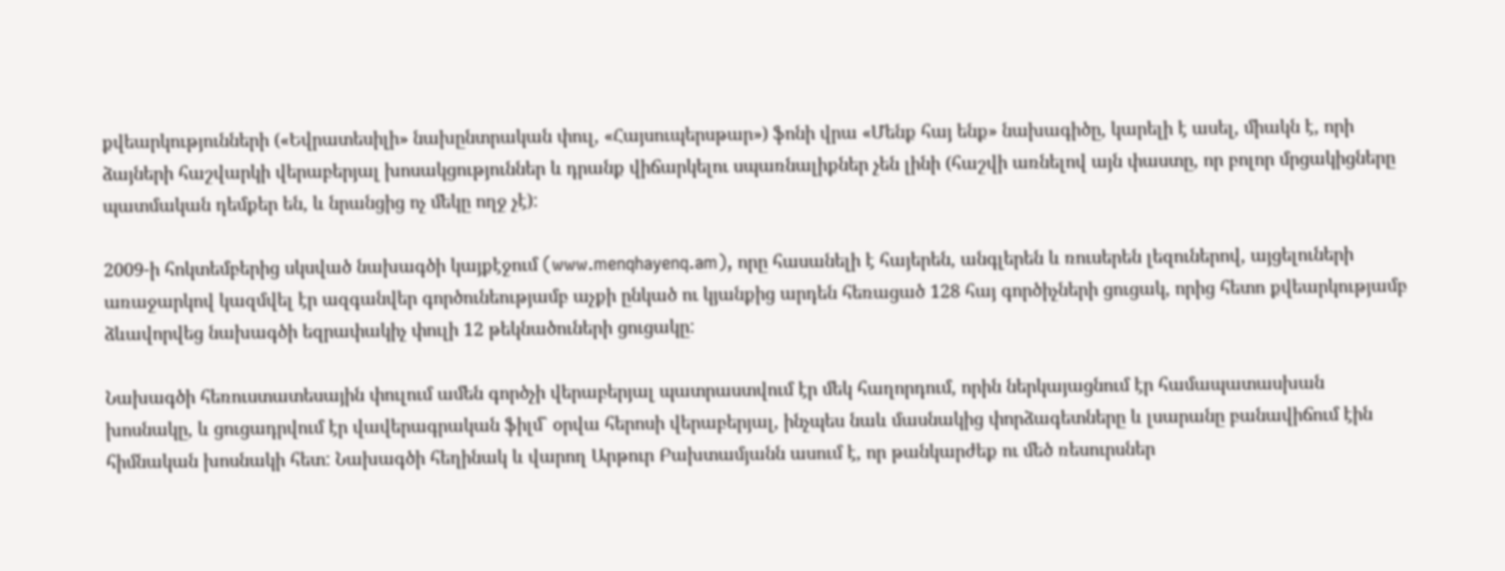քվեարկությունների («Եվրատեսիլի» նախընտրական փուլ, «Հայսուպերսթար») ֆոնի վրա «Մենք հայ ենք» նախագիծը, կարելի է ասել, միակն է, որի ձայների հաշվարկի վերաբերյալ խոսակցություններ և դրանք վիճարկելու սպառնալիքներ չեն լինի (հաշվի առնելով այն փաստը, որ բոլոր մրցակիցները պատմական դեմքեր են, և նրանցից ոչ մեկը ողջ չէ):

2009-ի հոկտեմբերից սկսված նախագծի կայքէջում (www.menqhayenq.am), որը հասանելի է հայերեն, անգլերեն և ռուսերեն լեզուներով, այցելուների առաջարկով կազմվել էր ազգանվեր գործունեությամբ աչքի ընկած ու կյանքից արդեն հեռացած 128 հայ գործիչների ցուցակ, որից հետո քվեարկությամբ ձևավորվեց նախագծի եզրափակիչ փուլի 12 թեկնածուների ցուցակը:

Նախագծի հեռուստատեսային փուլում ամեն գործչի վերաբերյալ պատրաստվում էր մեկ հաղորդում, որին ներկայացնում էր համապատասխան խոսնակը, և ցուցադրվում էր վավերագրական ֆիլմ` օրվա հերոսի վերաբերյալ, ինչպես նաև մասնակից փորձագետները և լսարանը բանավիճում էին հիմնական խոսնակի հետ: Նախագծի հեղինակ և վարող Արթուր Բախտամյանն ասում է, որ թանկարժեք ու մեծ ռեսուրսներ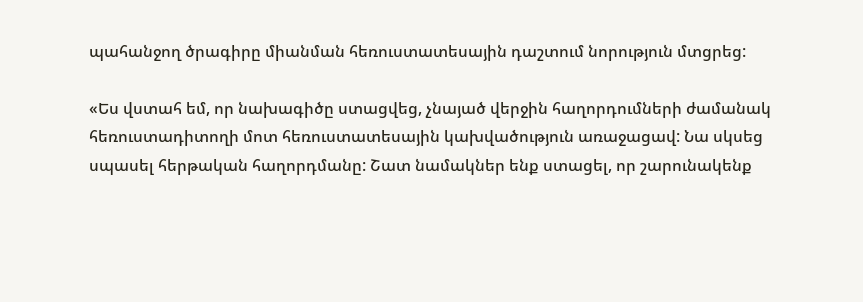պահանջող ծրագիրը միանման հեռուստատեսային դաշտում նորություն մտցրեց:

«Ես վստահ եմ, որ նախագիծը ստացվեց, չնայած վերջին հաղորդումների ժամանակ հեռուստադիտողի մոտ հեռուստատեսային կախվածություն առաջացավ: Նա սկսեց սպասել հերթական հաղորդմանը: Շատ նամակներ ենք ստացել, որ շարունակենք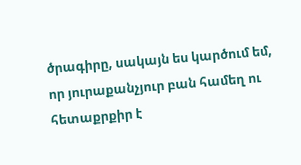ծրագիրը, սակայն ես կարծում եմ, որ յուրաքանչյուր բան համեղ ու հետաքրքիր է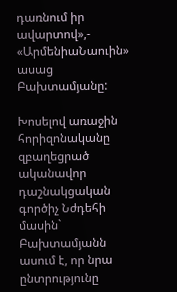դառնում իր ավարտով»,- «ԱրմենիաՆաուին» ասաց Բախտամյանը:

Խոսելով առաջին հորիզոնականը զբաղեցրած ականավոր դաշնակցական գործիչ Նժդեհի մասին` Բախտամյանն ասում է, որ նրա ընտրությունը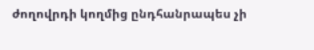ժողովրդի կողմից ընդհանրապես չի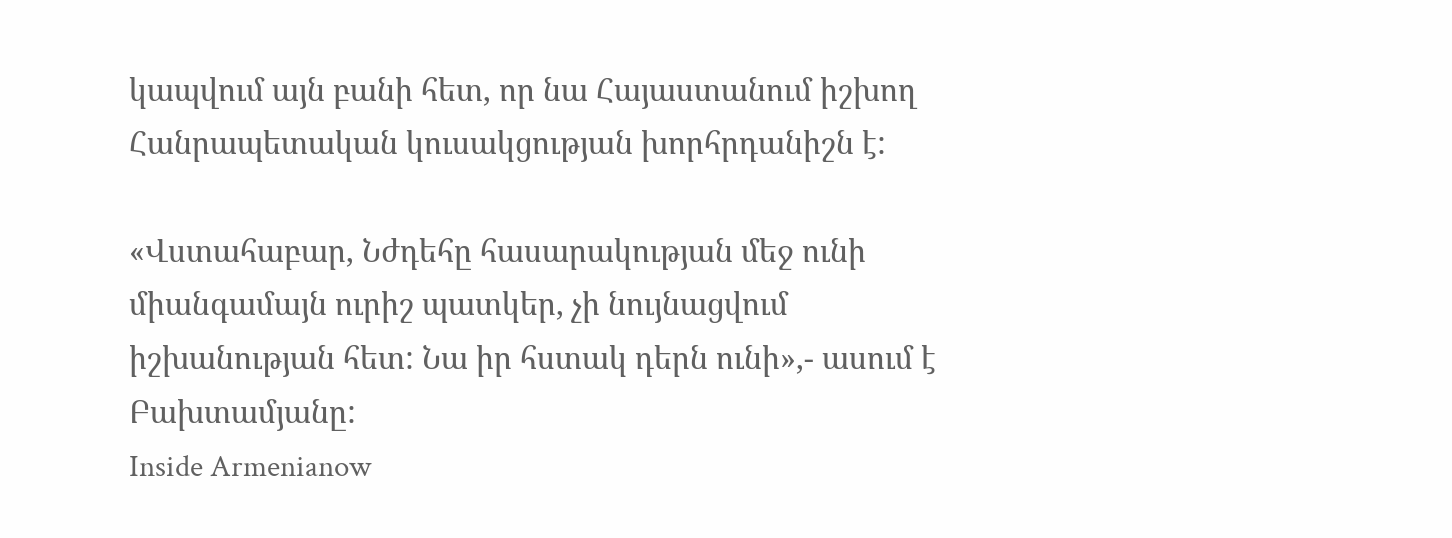կապվում այն բանի հետ, որ նա Հայաստանում իշխող Հանրապետական կուսակցության խորհրդանիշն է:

«Վստահաբար, Նժդեհը հասարակության մեջ ունի միանգամայն ուրիշ պատկեր, չի նույնացվում իշխանության հետ: Նա իր հստակ դերն ունի»,- ասում է Բախտամյանը:
Inside Armenianow